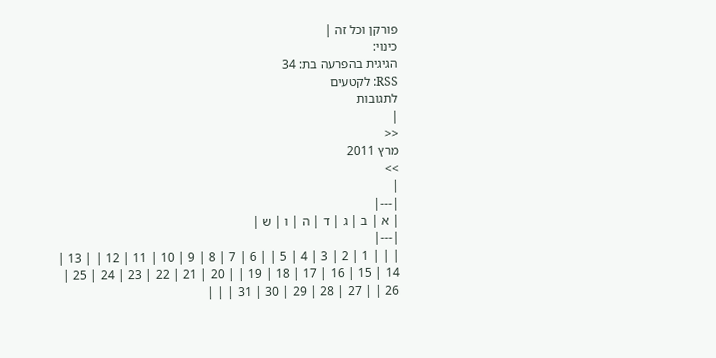פורקן וכל זה |
כינוי:
הגיגית בהפרעה בת: 34
RSS: לקטעים
לתגובות
|
<<
מרץ 2011
>>
|
|---|
| א | ב | ג | ד | ה | ו | ש |
|---|
| | | 1 | 2 | 3 | 4 | 5 | | 6 | 7 | 8 | 9 | 10 | 11 | 12 | | 13 | 14 | 15 | 16 | 17 | 18 | 19 | | 20 | 21 | 22 | 23 | 24 | 25 | 26 | | 27 | 28 | 29 | 30 | 31 | | |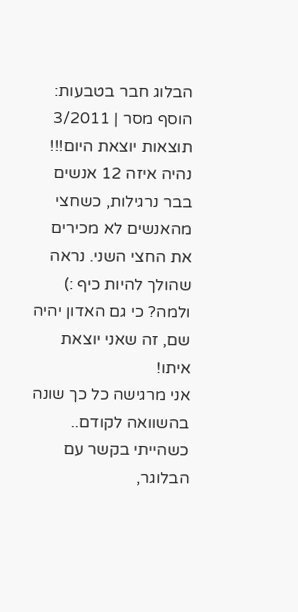הבלוג חבר בטבעות: הוסף מסר | 3/2011
תוצאות יוצאת היום!!! נהיה איזה 12 אנשים בבר נרגילות, כשחצי מהאנשים לא מכירים את החצי השני. נראה שהולך להיות כיף :) ולמה? כי גם האדון יהיה שם, זה שאני יוצאת איתו!
אני מרגישה כל כך שונה בהשוואה לקודם.. כשהייתי בקשר עם הבלוגר,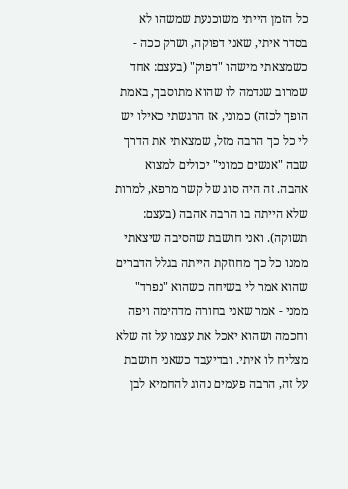כל הזמן הייתי משוכנעת שמשהו לא בסדר איתי, שאני דפוקה, ושרק ככה - כשמצאתי מישהו "דפוק" (בעצם: אחד שמרוב שנדמה לו שהוא מתוסבך, באמת הופך לכזה) כמוני, אז הרגשתי כאילו יש לי כל כך הרבה מזל, שמצאתי את הדרך שבה "אנשים כמוני" יכולים למצוא אהבה. זה היה סוג של קשר מרפא, למרות שלא הייתה בו הרבה אהבה (בעצם: תשוקה). ואני חושבת שהסיבה שיצאתי ממנו כל כך מחוזקת הייתה בגלל הדברים שהוא אמר לי בשיחה כשהוא "נפרד" ממני - אמר שאני בחורה מדהימה ויפה וחכמה ושהוא יאכל את עצמו על זה שלא מצליח לו איתי. ובדיעבד כשאני חושבת על זה, הרבה פעמים נהוג להחמיא לבן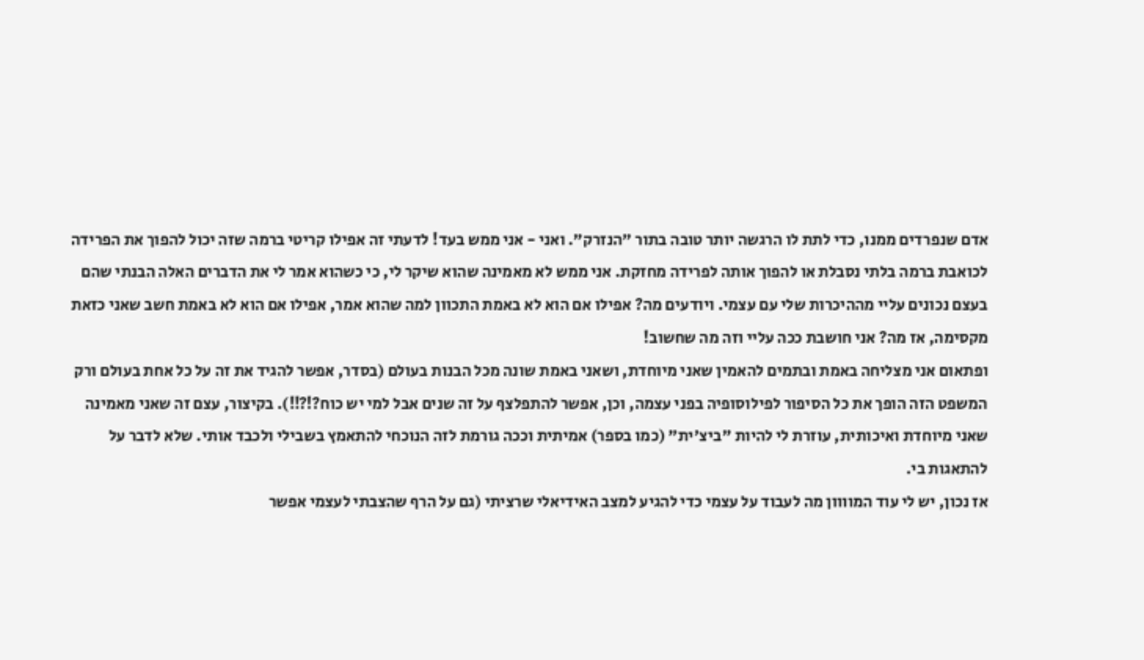אדם שנפרדים ממנו, כדי לתת לו הרגשה יותר טובה בתור "הנזרק". ואני - אני ממש בעד! לדעתי זה אפילו קריטי ברמה שזה יכול להפוך את הפרידה לכואבת ברמה בלתי נסבלת או להפוך אותה לפרידה מחזקת. אני ממש לא מאמינה שהוא שיקר לי, כי כשהוא אמר לי את הדברים האלה הבנתי שהם בעצם נכונים עליי מההיכרות שלי עם עצמי. ויודעים מה? אפילו אם הוא לא באמת התכוון למה שהוא אמר, אפילו אם הוא לא באמת חשב שאני כזאת מקסימה, אז מה? אני חושבת ככה עליי וזה מה שחשוב!
ופתאום אני מצליחה באמת ובתמים להאמין שאני מיוחדת, ושאני באמת שונה מכל הבנות בעולם (בסדר, אפשר להגיד את זה על כל אחת בעולם ורק המשפט הזה הופך את כל הסיפור לפילוסופיה בפני עצמה, וכן, אפשר להתפלצף על זה שנים אבל למי יש כוח?!?!!). בקיצור, עצם זה שאני מאמינה שאני מיוחדת ואיכותית, עוזרת לי להיות "ביצ'ית" (כמו בספר) אמיתית וככה גורמת לזה הנוכחי להתאמץ בשבילי ולכבד אותי. שלא לדבר על להתאגות בי.
אז נכון, יש לי עוד המוווון מה לעבוד על עצמי כדי להגיע למצב האידיאלי שרציתי (גם על הרף שהצבתי לעצמי אפשר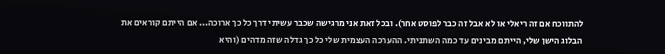להתווכח אם זה ריאלי או לא אבל זה כבר לפוסט אחר). ובכל זאת אני מרגישה שכבר עשיתי דרך כל כך ארוכה... אם הייתם קוראים את הבלוג הישן שלי, הייתם מבינים עד כמה השתניתי. ההערכה העצמית שלי כל כך גדלה שזה מדהים (והיא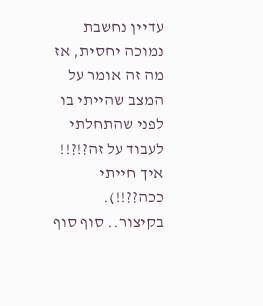עדיין נחשבת נמוכה יחסית, אז מה זה אומר על המצב שהייתי בו לפני שהתחלתי לעבוד על זה?!?!! איך חייתי ככה??!!). בקיצור.. סוף סוף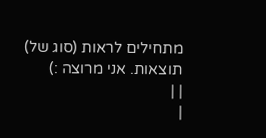מתחילים לראות (סוג של) תוצאות. אני מרוצה :)
| |
|